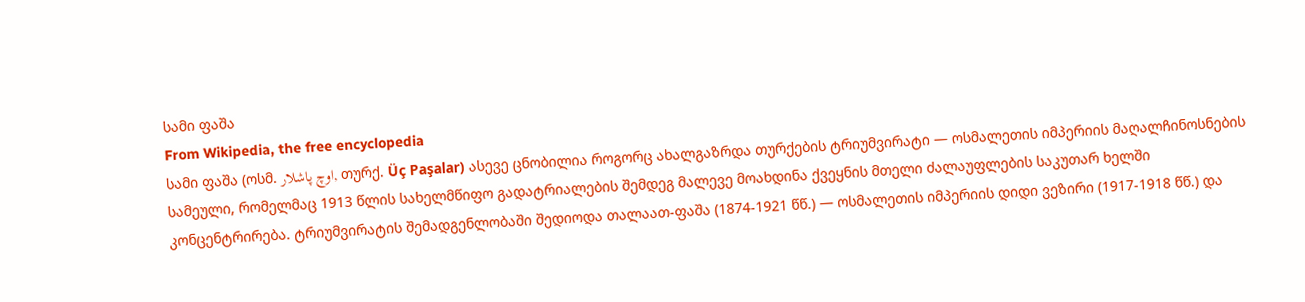სამი ფაშა
From Wikipedia, the free encyclopedia
სამი ფაშა (ოსმ. اوچ پاشلار, თურქ. Üç Paşalar) ასევე ცნობილია როგორც ახალგაზრდა თურქების ტრიუმვირატი — ოსმალეთის იმპერიის მაღალჩინოსნების სამეული, რომელმაც 1913 წლის სახელმწიფო გადატრიალების შემდეგ მალევე მოახდინა ქვეყნის მთელი ძალაუფლების საკუთარ ხელში კონცენტრირება. ტრიუმვირატის შემადგენლობაში შედიოდა თალაათ-ფაშა (1874-1921 წწ.) — ოსმალეთის იმპერიის დიდი ვეზირი (1917-1918 წწ.) და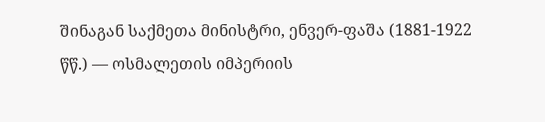შინაგან საქმეთა მინისტრი, ენვერ-ფაშა (1881-1922 წწ.) — ოსმალეთის იმპერიის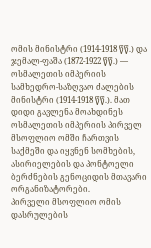ომის მინისტრი (1914-1918 წწ.) და ჯემალ-ფაშა (1872-1922 წწ.) — ოსმალეთის იმპერიის სამხედრო-საზღვაო ძალების მინისტრი (1914-1918 წწ.). მათ დიდი გავლენა მოახდინეს ოსმალეთის იმპერიის პირველ მსოფლიო ომში ჩართვის საქმეში და იყვნენ სომხების, ასირიელების და პონტოელი ბერძნების გენოციდის მთავარი ორგანიზატორები.
პირველი მსოფლიო ომის დასრულების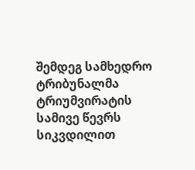შემდეგ სამხედრო ტრიბუნალმა ტრიუმვირატის სამივე წევრს სიკვდილით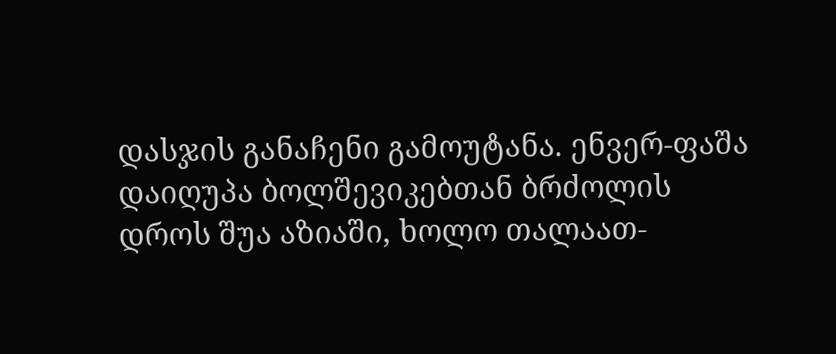დასჯის განაჩენი გამოუტანა. ენვერ-ფაშა დაიღუპა ბოლშევიკებთან ბრძოლის დროს შუა აზიაში, ხოლო თალაათ-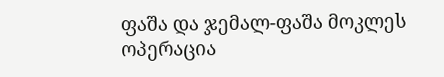ფაშა და ჯემალ-ფაშა მოკლეს ოპერაცია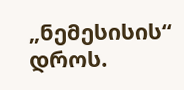„ნემესისის“ დროს.